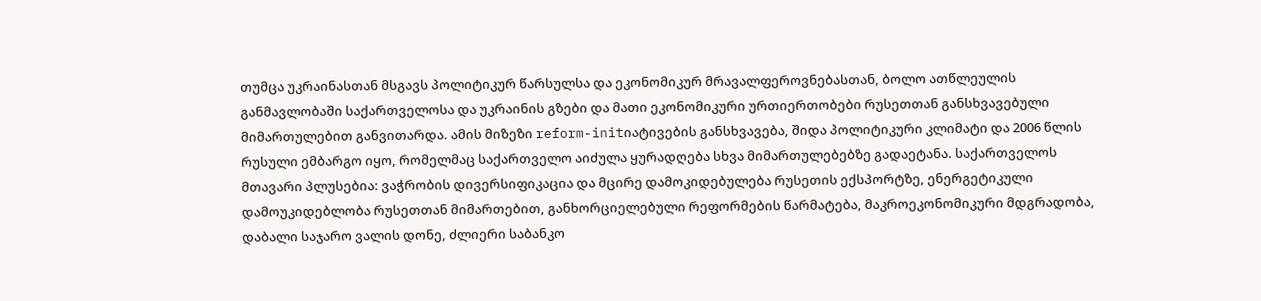თუმცა უკრაინასთან მსგავს პოლიტიკურ წარსულსა და ეკონომიკურ მრავალფეროვნებასთან, ბოლო ათწლეულის განმავლობაში საქართველოსა და უკრაინის გზები და მათი ეკონომიკური ურთიერთობები რუსეთთან განსხვავებული მიმართულებით განვითარდა. ამის მიზეზი reform-initიატივების განსხვავება, შიდა პოლიტიკური კლიმატი და 2006 წლის რუსული ემბარგო იყო, რომელმაც საქართველო აიძულა ყურადღება სხვა მიმართულებებზე გადაეტანა. საქართველოს მთავარი პლუსებია: ვაჭრობის დივერსიფიკაცია და მცირე დამოკიდებულება რუსეთის ექსპორტზე, ენერგეტიკული დამოუკიდებლობა რუსეთთან მიმართებით, განხორციელებული რეფორმების წარმატება, მაკროეკონომიკური მდგრადობა, დაბალი საჯარო ვალის დონე, ძლიერი საბანკო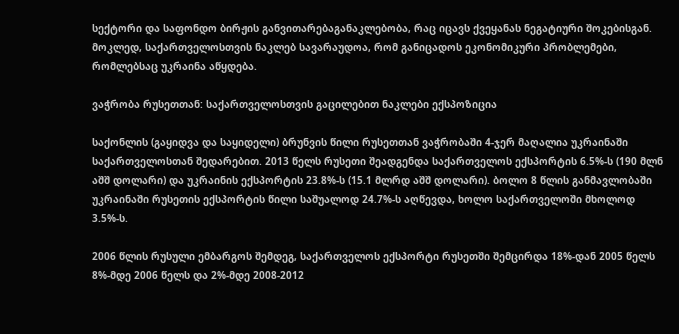სექტორი და საფონდო ბირჟის განვითარებაგანაკლებობა, რაც იცავს ქვეყანას ნეგატიური შოკებისგან. მოკლედ, საქართველოსთვის ნაკლებ სავარაუდოა, რომ განიცადოს ეკონომიკური პრობლემები, რომლებსაც უკრაინა აწყდება.

ვაჭრობა რუსეთთან: საქართველოსთვის გაცილებით ნაკლები ექსპოზიცია

საქონლის (გაყიდვა და საყიდელი) ბრუნვის წილი რუსეთთან ვაჭრობაში 4-ჯერ მაღალია უკრაინაში საქართველოსთან შედარებით. 2013 წელს რუსეთი შეადგენდა საქართველოს ექსპორტის 6.5%-ს (190 მლნ აშშ დოლარი) და უკრაინის ექსპორტის 23.8%-ს (15.1 მლრდ აშშ დოლარი). ბოლო 8 წლის განმავლობაში უკრაინაში რუსეთის ექსპორტის წილი საშუალოდ 24.7%-ს აღწევდა, ხოლო საქართველოში მხოლოდ 3.5%-ს.

2006 წლის რუსული ემბარგოს შემდეგ, საქართველოს ექსპორტი რუსეთში შემცირდა 18%-დან 2005 წელს 8%-მდე 2006 წელს და 2%-მდე 2008-2012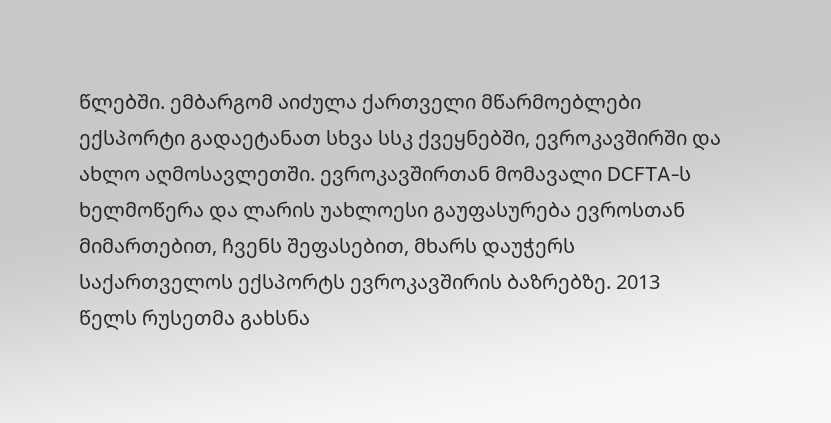წლებში. ემბარგომ აიძულა ქართველი მწარმოებლები ექსპორტი გადაეტანათ სხვა სსკ ქვეყნებში, ევროკავშირში და ახლო აღმოსავლეთში. ევროკავშირთან მომავალი DCFTA-ს ხელმოწერა და ლარის უახლოესი გაუფასურება ევროსთან მიმართებით, ჩვენს შეფასებით, მხარს დაუჭერს საქართველოს ექსპორტს ევროკავშირის ბაზრებზე. 2013 წელს რუსეთმა გახსნა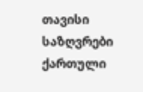თავისი საზღვრები ქართული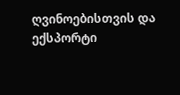ღვინოებისთვის და ექსპორტი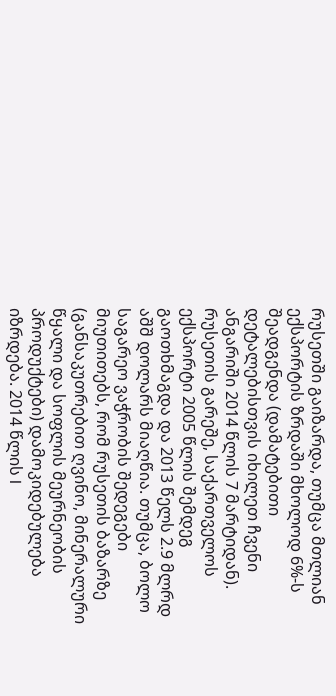რუსეთში გაიზარდა, თუმცა მთლიან ექსპორტის ზრდაში მხოლოდ 6%-ს შეადგენდა (დამატებითი დეტალებისთვის იხილეთ ჩვენი ანგარიში 2014 წლის 7 მარტიდან). რუსეთის გარეშე, საქართველოს ექსპორტი 2005 წლის შემდეგ გაოთხმაგდა და 2013 წელს 2.9 მლრდ აშშ დოლარს მიაღწია. თუმცა, ბოლო საგარეო ვაჭრობის შედეგები მიუთითებს, რომ რუსეთის ბაზარზე (განსაკუთრებით ღვინო, მინერალური წყალი და სოფლის მეურნეობის პროდუქტები) დამოკიდებულება იზრდება. 2014 წლის I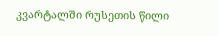კვარტალში რუსეთის წილი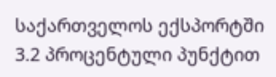საქართველოს ექსპორტში 3.2 პროცენტული პუნქტით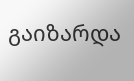გაიზარდა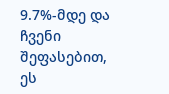9.7%-მდე და ჩვენი შეფასებით, ეს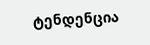ტენდენცია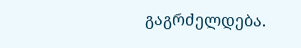გაგრძელდება.